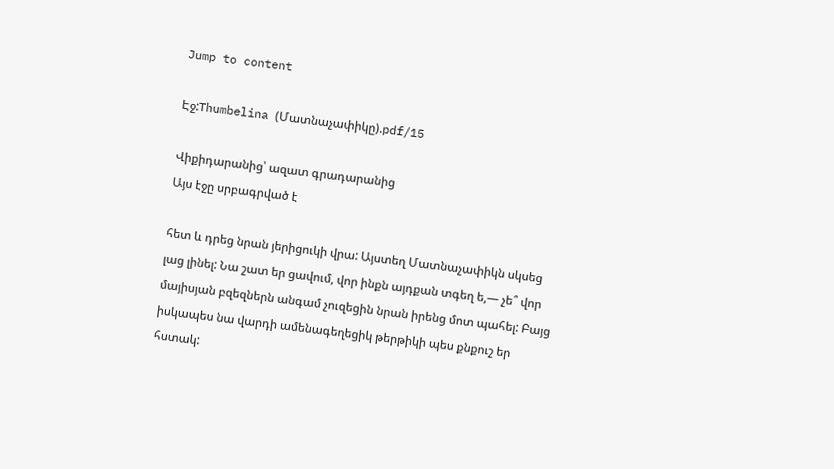Jump to content

Էջ:Thumbelina (Մատնաչափիկը).pdf/15

Վիքիդարանից՝ ազատ գրադարանից
Այս էջը սրբագրված է

հետ և դրեց նրան յերիցուկի վրա: Այստեղ Մատնաչափիկն սկսեց լաց լինել: Նա շատ եր ցավում, վոր ինքն այդքան տգեղ ե,— չե՞ վոր մայիսյան բզեզներն անգամ չուզեցին նրան իրենց մոտ պահել: Բայց իսկապես նա վարդի ամենագեղեցիկ թերթիկի պես քնքուշ եր հստակ: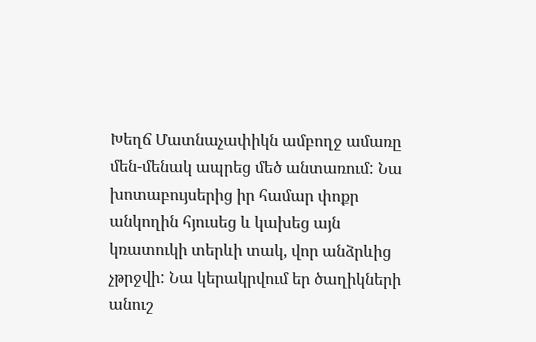Խեղճ Մատնաչափիկն ամբողջ ամառը մեն-մենակ ապրեց մեծ անտառում: Նա խոտաբույսերից իր համար փոքր անկողին հյուսեց և կախեց այն կռատուկի տերևի տակ, վոր անձրևից չթրջվի: Նա կերակրվում եր ծաղիկների անուշ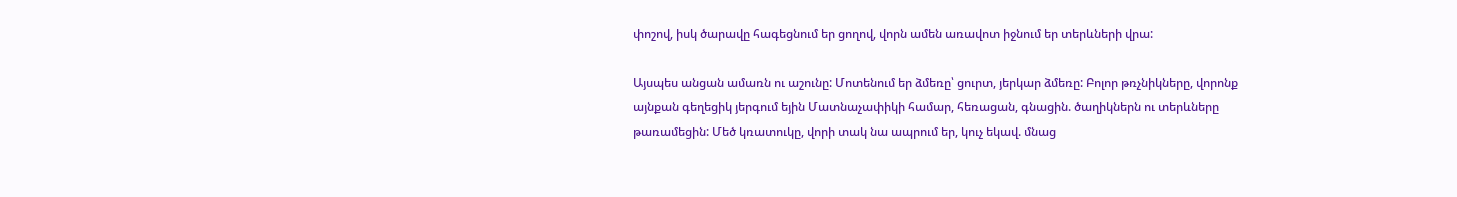փոշով, իսկ ծարավը հագեցնում եր ցողով, վորն ամեն առավոտ իջնում եր տերևների վրա:

Այսպես անցան ամառն ու աշունը: Մոտենում եր ձմեռը՝ ցուրտ, յերկար ձմեռը: Բոլոր թռչնիկները, վորոնք այնքան գեղեցիկ յերգում եյին Մատնաչափիկի համար, հեռացան, գնացին. ծաղիկներն ու տերևները թառամեցին: Մեծ կռատուկը, վորի տակ նա ապրում եր, կուչ եկավ. մնաց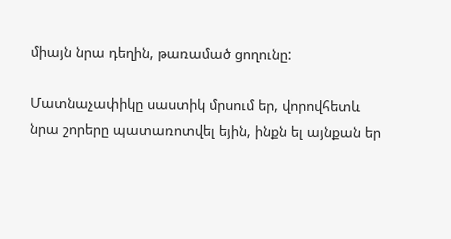միայն նրա դեղին, թառամած ցողունը:

Մատնաչափիկը սաստիկ մրսում եր, վորովհետև նրա շորերը պատառոտվել եյին, ինքն ել այնքան եր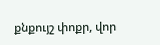քնքույշ փոքր, վոր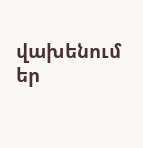վախենում եր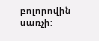բոլորովին սառչի: